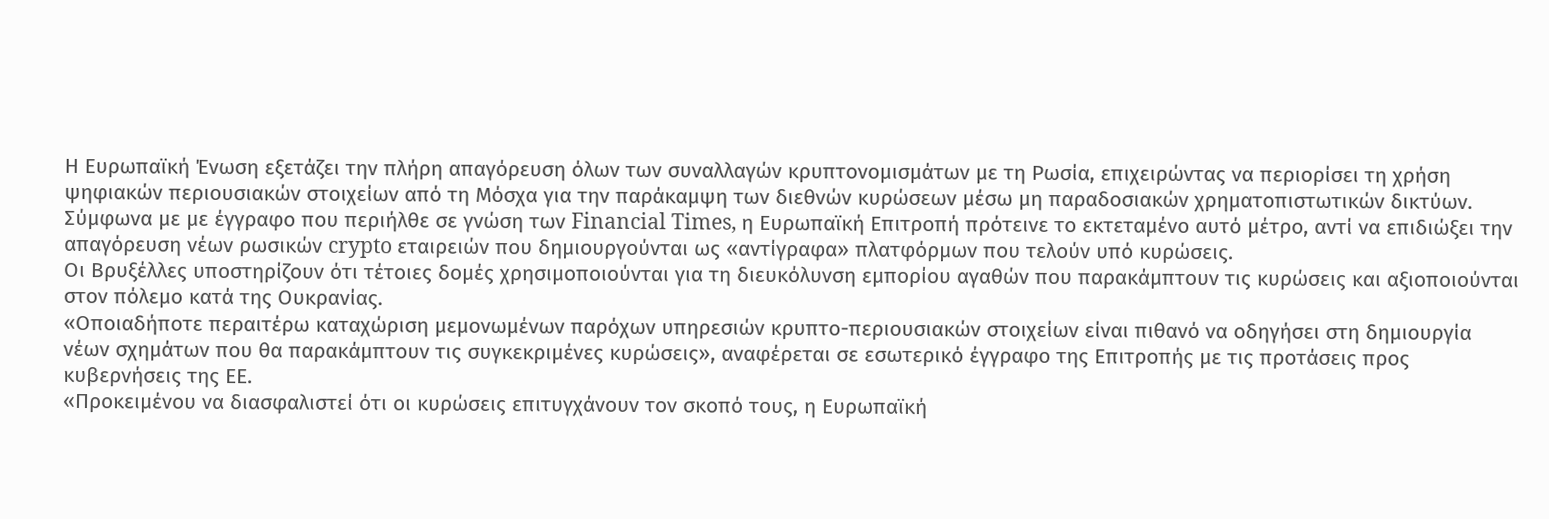Η Ευρωπαϊκή Ένωση εξετάζει την πλήρη απαγόρευση όλων των συναλλαγών κρυπτονομισμάτων με τη Ρωσία, επιχειρώντας να περιορίσει τη χρήση ψηφιακών περιουσιακών στοιχείων από τη Μόσχα για την παράκαμψη των διεθνών κυρώσεων μέσω μη παραδοσιακών χρηματοπιστωτικών δικτύων.
Σύμφωνα με με έγγραφο που περιήλθε σε γνώση των Financial Times, η Ευρωπαϊκή Επιτροπή πρότεινε το εκτεταμένο αυτό μέτρο, αντί να επιδιώξει την απαγόρευση νέων ρωσικών crypto εταιρειών που δημιουργούνται ως «αντίγραφα» πλατφόρμων που τελούν υπό κυρώσεις.
Οι Βρυξέλλες υποστηρίζουν ότι τέτοιες δομές χρησιμοποιούνται για τη διευκόλυνση εμπορίου αγαθών που παρακάμπτουν τις κυρώσεις και αξιοποιούνται στον πόλεμο κατά της Ουκρανίας.
«Οποιαδήποτε περαιτέρω καταχώριση μεμονωμένων παρόχων υπηρεσιών κρυπτο-περιουσιακών στοιχείων είναι πιθανό να οδηγήσει στη δημιουργία νέων σχημάτων που θα παρακάμπτουν τις συγκεκριμένες κυρώσεις», αναφέρεται σε εσωτερικό έγγραφο της Επιτροπής με τις προτάσεις προς κυβερνήσεις της ΕΕ.
«Προκειμένου να διασφαλιστεί ότι οι κυρώσεις επιτυγχάνουν τον σκοπό τους, η Ευρωπαϊκή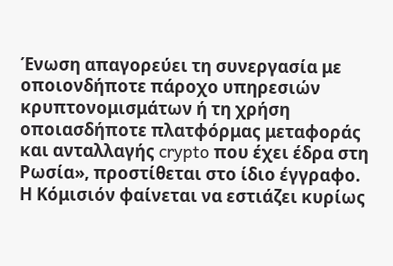Ένωση απαγορεύει τη συνεργασία με οποιονδήποτε πάροχο υπηρεσιών κρυπτονομισμάτων ή τη χρήση οποιασδήποτε πλατφόρμας μεταφοράς και ανταλλαγής crypto που έχει έδρα στη Ρωσία», προστίθεται στο ίδιο έγγραφο.
Η Κόμισιόν φαίνεται να εστιάζει κυρίως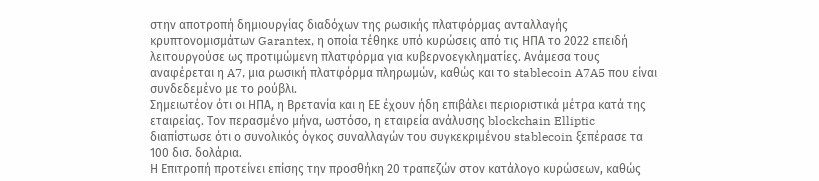στην αποτροπή δημιουργίας διαδόχων της ρωσικής πλατφόρμας ανταλλαγής κρυπτονομισμάτων Garantex, η οποία τέθηκε υπό κυρώσεις από τις ΗΠΑ το 2022 επειδή λειτουργούσε ως προτιμώμενη πλατφόρμα για κυβερνοεγκληματίες. Ανάμεσα τους αναφέρεται η A7, μια ρωσική πλατφόρμα πληρωμών, καθώς και το stablecoin A7A5 που είναι συνδεδεμένο με το ρούβλι.
Σημειωτέον ότι οι ΗΠΑ, η Βρετανία και η ΕΕ έχουν ήδη επιβάλει περιοριστικά μέτρα κατά της εταιρείας. Τον περασμένο μήνα, ωστόσο, η εταιρεία ανάλυσης blockchain Elliptic διαπίστωσε ότι ο συνολικός όγκος συναλλαγών του συγκεκριμένου stablecoin ξεπέρασε τα 100 δισ. δολάρια.
Η Επιτροπή προτείνει επίσης την προσθήκη 20 τραπεζών στον κατάλογο κυρώσεων, καθώς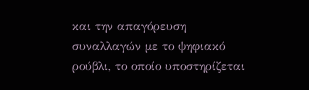και την απαγόρευση συναλλαγών με το ψηφιακό ρούβλι, το οποίο υποστηρίζεται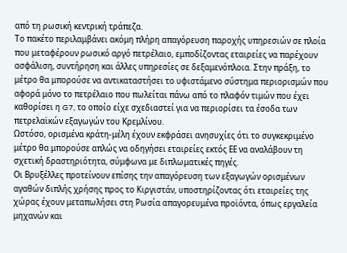από τη ρωσική κεντρική τράπεζα.
Το πακέτο περιλαμβάνει ακόμη πλήρη απαγόρευση παροχής υπηρεσιών σε πλοία που μεταφέρουν ρωσικό αργό πετρέλαιο, εμποδίζοντας εταιρείες να παρέχουν ασφάλιση, συντήρηση και άλλες υπηρεσίες σε δεξαμενόπλοια. Στην πράξη, το μέτρο θα μπορούσε να αντικαταστήσει το υφιστάμενο σύστημα περιορισμών που αφορά μόνο το πετρέλαιο που πωλείται πάνω από το πλαφόν τιμών που έχει καθορίσει η G7, το οποίο είχε σχεδιαστεί για να περιορίσει τα έσοδα των πετρελαϊκών εξαγωγών του Κρεμλίνου.
Ωστόσο, ορισμένα κράτη-μέλη έχουν εκφράσει ανησυχίες ότι το συγκεκριμένο μέτρο θα μπορούσε απλώς να οδηγήσει εταιρείες εκτός ΕΕ να αναλάβουν τη σχετική δραστηριότητα, σύμφωνα με διπλωματικές πηγές.
Οι Βρυξέλλες προτείνουν επίσης την απαγόρευση των εξαγωγών ορισμένων αγαθών διπλής χρήσης προς το Κιργιστάν, υποστηρίζοντας ότι εταιρείες της χώρας έχουν μεταπωλήσει στη Ρωσία απαγορευμένα προϊόντα, όπως εργαλεία μηχανών και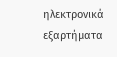ηλεκτρονικά εξαρτήματα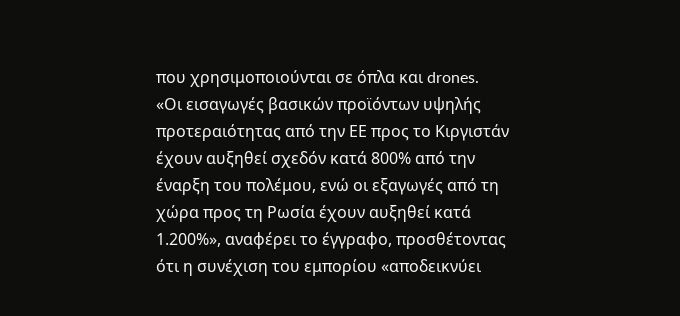που χρησιμοποιούνται σε όπλα και drones.
«Οι εισαγωγές βασικών προϊόντων υψηλής προτεραιότητας από την ΕΕ προς το Κιργιστάν έχουν αυξηθεί σχεδόν κατά 800% από την έναρξη του πολέμου, ενώ οι εξαγωγές από τη χώρα προς τη Ρωσία έχουν αυξηθεί κατά 1.200%», αναφέρει το έγγραφο, προσθέτοντας ότι η συνέχιση του εμπορίου «αποδεικνύει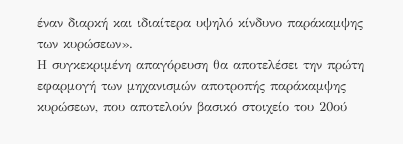έναν διαρκή και ιδιαίτερα υψηλό κίνδυνο παράκαμψης των κυρώσεων».
Η συγκεκριμένη απαγόρευση θα αποτελέσει την πρώτη εφαρμογή των μηχανισμών αποτροπής παράκαμψης κυρώσεων, που αποτελούν βασικό στοιχείο του 20ού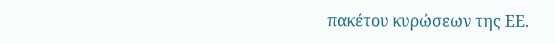πακέτου κυρώσεων της ΕΕ.